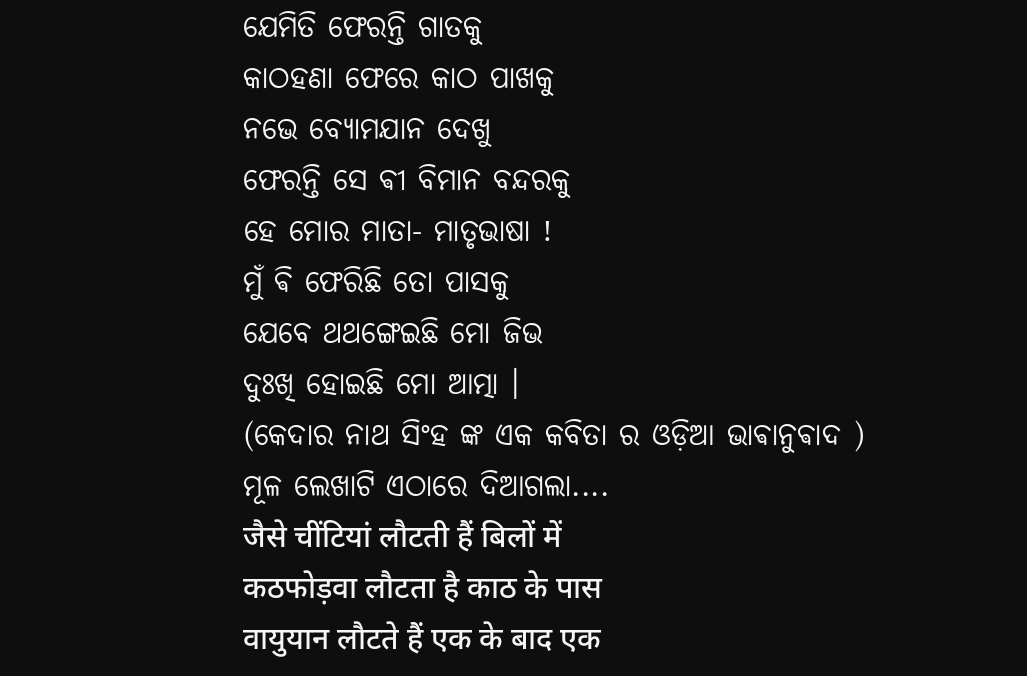ଯେମିତି ଫେରନ୍ତି ଗାତକୁ
କାଠହଣା ଫେରେ କାଠ ପାଖକୁ
ନଭେ ବ୍ୟୋମଯାନ ଦେଖୁ
ଫେରନ୍ତି ସେ ଵୀ ବିମାନ ବନ୍ଦରକୁ
ହେ ମୋର ମାତା- ମାତୃଭାଷା !
ମୁଁ ଵି ଫେରିଛି ତୋ ପାସକୁ
ଯେବେ ଥଥଙ୍ଗେଇଛି ମୋ ଜିଭ
ଦୁଃଖି ହୋଇଛି ମୋ ଆତ୍ମା ।
(କେଦାର ନାଥ ସିଂହ ଙ୍କ ଏକ କବିତା ର ଓଡ଼ିଆ ଭାଵାନୁଵାଦ )
ମୂଳ ଲେଖାଟି ଏଠାରେ ଦିଆଗଲା....
जैसे चींटियां लौटती हैं बिलों में
कठफोड़वा लौटता है काठ के पास
वायुयान लौटते हैं एक के बाद एक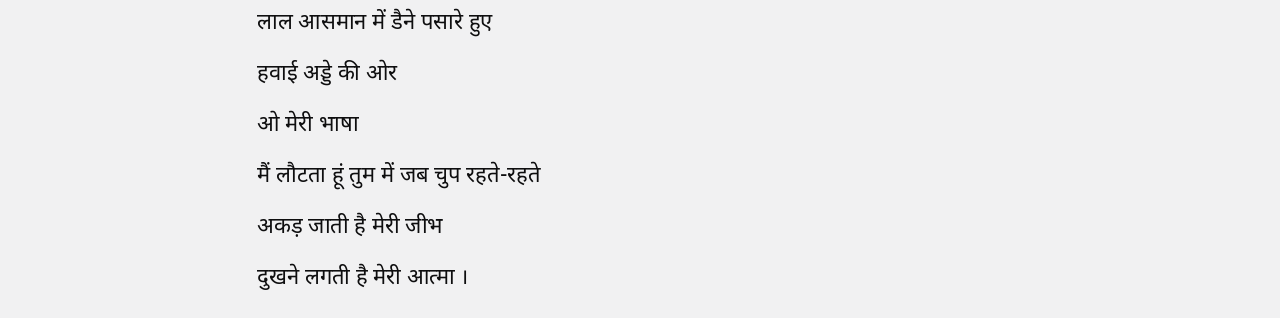लाल आसमान में डैने पसारे हुए
हवाई अड्डे की ओर
ओ मेरी भाषा
मैं लौटता हूं तुम में जब चुप रहते-रहते
अकड़ जाती है मेरी जीभ
दुखने लगती है मेरी आत्मा ।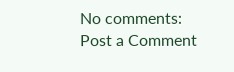No comments:
Post a Comment